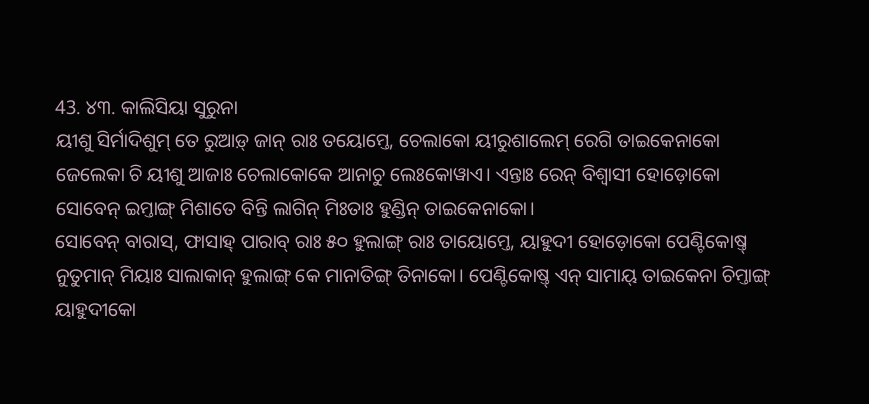43. ୪୩. କାଲିସିୟା ସୁରୁନା
ୟୀଶୁ ସିର୍ମାଦିଶୁମ୍ ତେ ରୁଆଡ଼୍ ଜାନ୍ ରାଃ ତୟୋମ୍ତେ, ଚେଲାକୋ ୟୀରୁଶାଲେମ୍ ରେଗି ତାଇକେନାକୋ ଜେଲେକା ଚି ୟୀଶୁ ଆଜାଃ ଚେଲାକୋକେ ଆନାଚୁ ଲେଃକୋୱାଏ। ଏନ୍ତାଃ ରେନ୍ ବିଶ୍ଵାସୀ ହୋଡ଼ୋକୋ ସୋବେନ୍ ଇମ୍ତାଙ୍ଗ୍ ମିଶାତେ ବିନ୍ତି ଲାଗିନ୍ ମିଃତାଃ ହୁଣ୍ଡିନ୍ ତାଇକେନାକୋ।
ସୋବେନ୍ ବାରାସ୍, ଫାସାହ୍ ପାରାବ୍ ରାଃ ୫୦ ହୁଲାଙ୍ଗ୍ ରାଃ ତାୟୋମ୍ତେ, ୟାହୁଦୀ ହୋଡ଼ୋକୋ ପେଣ୍ଟିକୋଷ୍ତ୍ ନୁତୁମାନ୍ ମିୟାଃ ସାଲାକାନ୍ ହୁଲାଙ୍ଗ୍ କେ ମାନାତିଙ୍ଗ୍ ତିନାକୋ। ପେଣ୍ଟିକୋଷ୍ତ୍ ଏନ୍ ସାମାୟ୍ ତାଇକେନା ଚିମ୍ତାଙ୍ଗ୍ ୟାହୁଦୀକୋ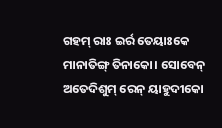ଗହମ୍ ରାଃ ଇର୍ର ତେୟାଃକେ ମାନାତିଙ୍ଗ୍ ତିନାକୋ। ସୋବେନ୍ ଅତେଦିଶୁମ୍ ରେନ୍ ୟାହୁଦୀକୋ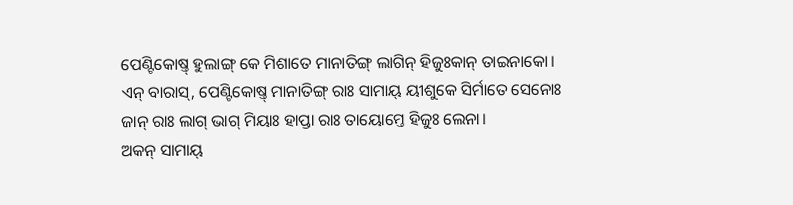ପେଣ୍ଟିକୋଷ୍ତ୍ ହୁଲାଙ୍ଗ୍ କେ ମିଶାତେ ମାନାତିଙ୍ଗ୍ ଲାଗିନ୍ ହିଜୁଃକାନ୍ ତାଇନାକୋ। ଏନ୍ ବାରାସ୍, ପେଣ୍ଟିକୋଷ୍ତ୍ ମାନାତିଙ୍ଗ୍ ରାଃ ସାମାୟ୍ ୟୀଶୁକେ ସିର୍ମାତେ ସେନୋଃ ଜାନ୍ ରାଃ ଲାଗ୍ ଭାଗ୍ ମିୟାଃ ହାପ୍ତା ରାଃ ତାୟୋମ୍ତେ ହିଜୁଃ ଲେନା।
ଅକନ୍ ସାମାୟ୍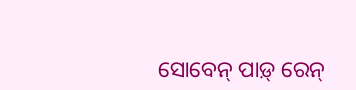ସୋବେନ୍ ପାଡ଼୍ ରେନ୍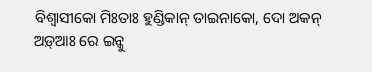ବିଶ୍ଵାସୀକୋ ମିଃତାଃ ହୁଣ୍ଡିକାନ୍ ତାଇନାକୋ, ଦୋ ଅକନ୍ ଅଡ଼୍ଆଃ ରେ ଇନ୍କୁ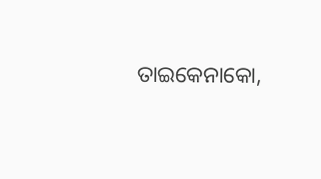ତାଇକେନାକୋ,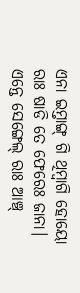ଏନା ଇମ୍ତାଙ୍ଗ୍ ଗି ଥିମ୍ବାଗି ହୋୟୋ ରାଃ ଷାଡି ତେ ଫେରେଃ ଜାନା। ଏନ୍ତେ ସେଙ୍ଗେଲ୍ ରାଃ ଆଞ୍ଚ୍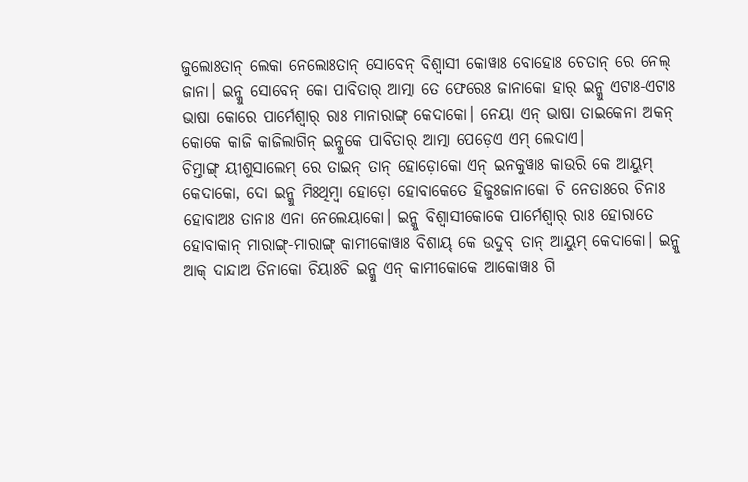ଜୁଲୋଃତାନ୍ ଲେକା ନେଲୋଃତାନ୍ ସୋବେନ୍ ବିଶ୍ଵାସୀ କୋୱାଃ ବୋହୋଃ ଚେତାନ୍ ରେ ନେଲ୍ ଜାନା। ଇନ୍କୁ ସୋବେନ୍ କୋ ପାବିତାର୍ ଆତ୍ମା ତେ ଫେରେଃ ଜାନାକୋ ହାର୍ ଇନ୍କୁ ଏଟାଃ-ଏଟାଃ ଭାଷା କୋରେ ପାର୍ମେଶ୍ଵାର୍ ରାଃ ମାନାରାଙ୍ଗ୍ କେଦାକୋ। ନେୟା ଏନ୍ ଭାଷା ତାଇକେନା ଅକନ୍ କୋକେ କାଜି କାଜିଲାଗିନ୍ ଇନ୍କୁକେ ପାବିତାର୍ ଆତ୍ମା ପେଡ଼େଏ ଏମ୍ ଲେଦାଏ।
ଚିମ୍ତାଙ୍ଗ୍ ୟୀଶୁସାଲେମ୍ ରେ ତାଇନ୍ ତାନ୍ ହୋଡ଼ୋକୋ ଏନ୍ ଇନକୁୱାଃ କାଉରି କେ ଆୟୁମ୍ କେଦାକୋ, ଦୋ ଇନ୍କୁ ମିଃଥିମ୍ବା ହୋଡ଼ୋ ହୋବାକେତେ ହିଜୁଃଜାନାକୋ ଚି ନେତାଃରେ ଚିନାଃ ହୋବାଅଃ ତାନାଃ ଏନା ନେଲେୟାକୋ। ଇନ୍କୁ ବିଶ୍ଵାସୀକୋକେ ପାର୍ମେଶ୍ଵାର୍ ରାଃ ହୋରାତେ ହୋବାକାନ୍ ମାରାଙ୍ଗ୍-ମାରାଙ୍ଗ୍ କାମୀକୋୱାଃ ବିଶାୟ୍ କେ ଉଦୁବ୍ ତାନ୍ ଆୟୁମ୍ କେଦାକୋ। ଇନ୍କୁ ଆକ୍ ଦାନ୍ଦାଅ ତିନାକୋ ଚିୟାଃଚି ଇନ୍କୁ ଏନ୍ କାମୀକୋକେ ଆକୋୱାଃ ଗି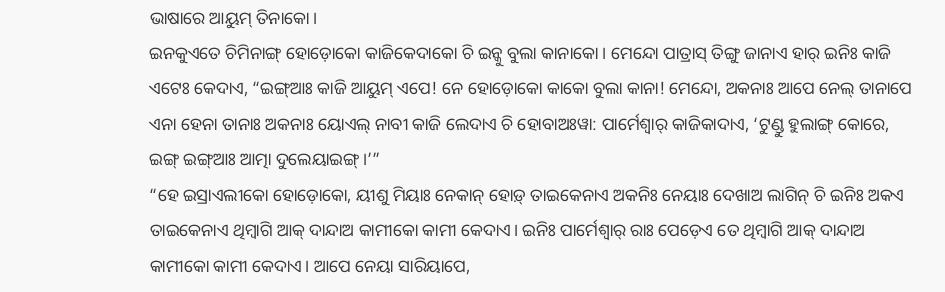ଭାଷାରେ ଆୟୁମ୍ ତିନାକୋ।
ଇନକୁଏତେ ଚିମିନାଙ୍ଗ୍ ହୋଡ଼ୋକୋ କାଜିକେଦାକୋ ଚି ଇନ୍କୁ ବୁଲା କାନାକୋ। ମେନ୍ଦୋ ପାତ୍ରାସ୍ ତିଙ୍ଗୁ ଜାନାଏ ହାର୍ ଇନିଃ କାଜି ଏଟେଃ କେଦାଏ, “ଇଙ୍ଗ୍ଆଃ କାଜି ଆୟୁମ୍ ଏପେ! ନେ ହୋଡ଼ୋକୋ କାକୋ ବୁଲା କାନା! ମେନ୍ଦୋ, ଅକନାଃ ଆପେ ନେଲ୍ ତାନାପେ ଏନା ହେନା ତାନାଃ ଅକନାଃ ୟୋଏଲ୍ ନାବୀ କାଜି ଲେଦାଏ ଚି ହୋବାଅଃୱା: ପାର୍ମେଶ୍ଵାର୍ କାଜିକାଦାଏ, ‘ଟୁଣ୍ଡୁ ହୁଲାଙ୍ଗ୍ କୋରେ, ଇଙ୍ଗ୍ ଇଙ୍ଗ୍ଆଃ ଆତ୍ମା ଦୁଲେୟାଇଙ୍ଗ୍।’”
“ହେ ଇସ୍ରାଏଲୀକୋ ହୋଡ଼ୋକୋ, ୟୀଶୁ ମିୟାଃ ନେକାନ୍ ହୋଡ଼୍ ତାଇକେନାଏ ଅକନିଃ ନେୟାଃ ଦେଖାଅ ଲାଗିନ୍ ଚି ଇନିଃ ଅକଏ ତାଇକେନାଏ ଥିମ୍ବାଗି ଆକ୍ ଦାନ୍ଦାଅ କାମୀକୋ କାମୀ କେଦାଏ। ଇନିଃ ପାର୍ମେଶ୍ଵାର୍ ରାଃ ପେଡ଼େଏ ତେ ଥିମ୍ବାଗି ଆକ୍ ଦାନ୍ଦାଅ କାମୀକୋ କାମୀ କେଦାଏ। ଆପେ ନେୟା ସାରିୟାପେ,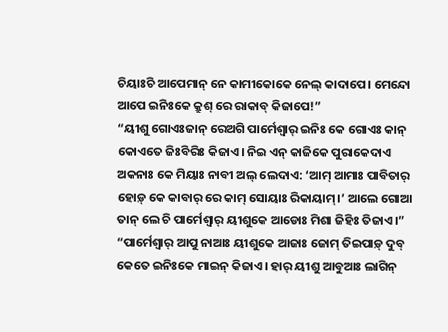ଚିୟାଃଚି ଆପେମାନ୍ ନେ କାମୀକୋକେ ନେଲ୍ କାଦାପେ। ମେନ୍ଦୋ ଆପେ ଇନିଃକେ କ୍ରୁଶ୍ ରେ ରାକାବ୍ କିଜାପେ!”
“ୟୀଶୁ ଗୋଏଃଜାନ୍ ରେଅଗି ପାର୍ମେଶ୍ଵାର୍ ଇନିଃ କେ ଗୋଏଃ କାନ୍ କୋଏତେ ଜିଃବିରିଃ କିଜାଏ। ନିଇ ଏନ୍ କାଜିକେ ପୁରାକେଦାଏ ଅକନାଃ କେ ମିୟାଃ ନାବୀ ଅଲ୍ ଲେଦାଏ: ‘ଆମ୍ ଆମାଃ ପାବିତାର୍ ହୋଡ଼୍ କେ କାବାର୍ ରେ କାମ୍ ସୋୟାଃ ରିକାୟାମ୍।’ ଆଲେ ଗୋଆ ତାନ୍ ଲେ ଚି ପାର୍ମେଶ୍ଵାର୍ ୟୀଶୁକେ ଆଡୋଃ ମିଶା ଜିହିଃ ତିଜାଏ।”
“ପାର୍ମେଶ୍ଵାର୍ ଆପୁ ନାଆଃ ୟୀଶୁକେ ଆଜାଃ ଜୋମ୍ ତିଇପାଡ଼୍ ଦୁବ୍ କେତେ ଇନିଃକେ ମାଇନ୍ କିଜାଏ। ହାର୍ ୟୀଶୁ ଆବୁଆଃ ଲାଗିନ୍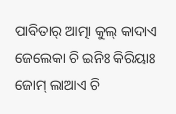ପାବିତାର୍ ଆତ୍ମା କୁଲ୍ କାଦାଏ ଜେଲେକା ଚି ଇନିଃ କିରିୟାଃ ଜୋମ୍ ଲାଆଏ ଚି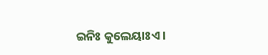ଇନିଃ କୁଲେୟାଃଏ।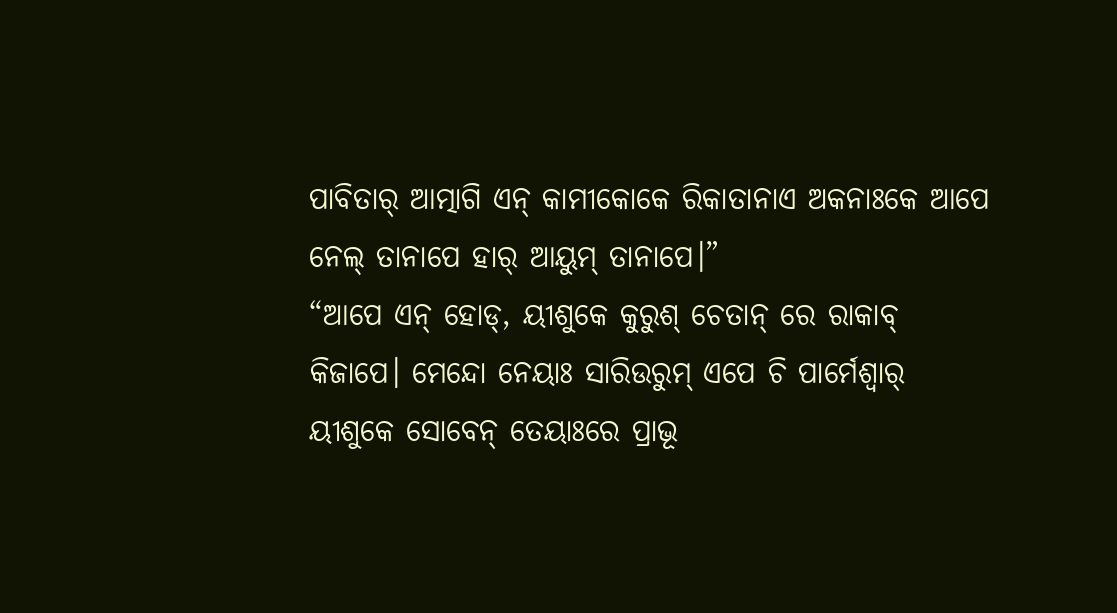ପାବିତାର୍ ଆତ୍ମାଗି ଏନ୍ କାମୀକୋକେ ରିକାତାନାଏ ଅକନାଃକେ ଆପେ ନେଲ୍ ତାନାପେ ହାର୍ ଆୟୁମ୍ ତାନାପେ।”
“ଆପେ ଏନ୍ ହୋଡ୍, ୟୀଶୁକେ କୁରୁଶ୍ ଚେତାନ୍ ରେ ରାକାବ୍ କିଜାପେ। ମେନ୍ଦୋ ନେୟାଃ ସାରିଉରୁମ୍ ଏପେ ଚି ପାର୍ମେଶ୍ଵାର୍ ୟୀଶୁକେ ସୋବେନ୍ ତେୟାଃରେ ପ୍ରାଭୂ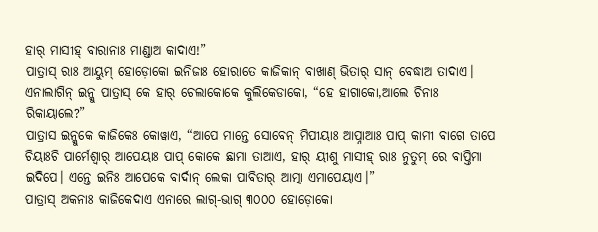ହାର୍ ମାସୀହ୍ ବାରାନାଃ ମାଣ୍ଡାଅ କାଦାଏ!”
ପାତ୍ରାସ୍ ରାଃ ଆୟୁମ୍ ହୋଡ଼ୋକୋ ଇନିଜାଃ ହୋରାତେ କାଜିକାନ୍ ବାଖାଣ୍ ଭିତାର୍ ସାନ୍ ବେଦ୍ଧାଅ ତାଦାଏ। ଏନାଲାଗିନ୍ ଇନ୍କୁ ପାତ୍ରାସ୍ କେ ହାର୍ ଚେଲାକୋକେ କୁଲିକେଡାକୋ, “ହେ ହାଗାକୋ,ଆଲେ ଚିନାଃ ରିକାୟାଲେ?”
ପାତ୍ରାସ ଇନ୍କୁକେ କାଜିକେଃ କୋୱାଏ, “ଆପେ ମାନ୍ତେ ସୋବେନ୍ ମିପୀୟାଃ ଆପ୍ନାଆଃ ପାପ୍ କାମୀ ବାଗେ ତାପେ ଚିୟାଃଚି ପାର୍ମେଶ୍ଵାର୍ ଆପେୟାଃ ପାପ୍ କୋକେ ଛାମା ତାଆଏ, ହାର୍ ୟୀଶୁ ମାସୀହ୍ ରାଃ ନୁତୁମ୍ ରେ ବାପ୍ତିମା ଇଦିପେ। ଏନ୍ତେ ଇନିଃ ଆପେକେ ବାର୍ଦାନ୍ ଲେକା ପାବିତାର୍ ଆତ୍ମା ଏମାପେୟାଏ।”
ପାତ୍ରାସ୍ ଅକନାଃ କାଜିକେଦାଏ ଏନାରେ ଲାଗ୍-ଭାଗ୍ ୩୦୦୦ ହୋଡ଼ୋକୋ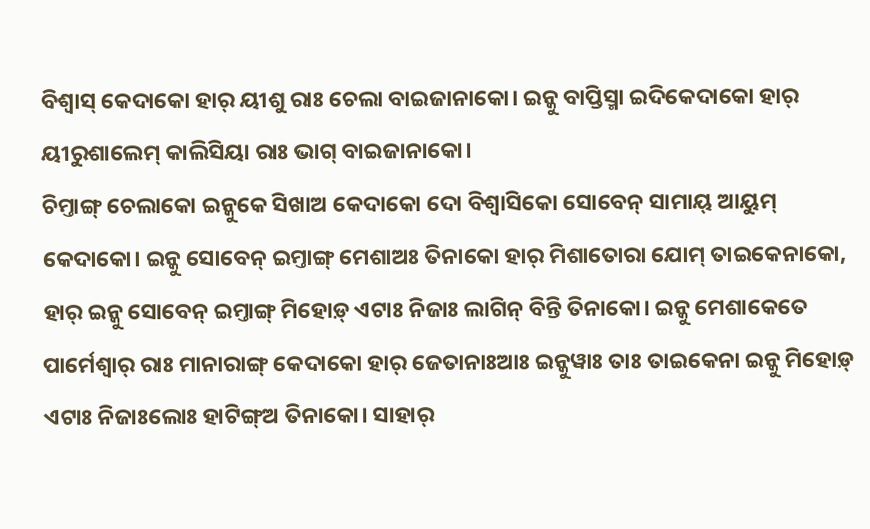ବିଶ୍ଵାସ୍ କେଦାକୋ ହାର୍ ୟୀଶୁ ରାଃ ଚେଲା ବାଇଜାନାକୋ। ଇନ୍କୁ ବାପ୍ତିସ୍ମା ଇଦିକେଦାକୋ ହାର୍ ୟୀରୁଶାଲେମ୍ କାଲିସିୟା ରାଃ ଭାଗ୍ ବାଇଜାନାକୋ।
ଚିମ୍ତାଙ୍ଗ୍ ଚେଲାକୋ ଇନ୍କୁକେ ସିଖାଅ କେଦାକୋ ଦୋ ବିଶ୍ଵାସିକୋ ସୋବେନ୍ ସାମାୟ୍ ଆୟୁମ୍ କେଦାକୋ। ଇନ୍କୁ ସୋବେନ୍ ଇମ୍ତାଙ୍ଗ୍ ମେଶାଅଃ ତିନାକୋ ହାର୍ ମିଶାତୋରା ଯୋମ୍ ତାଇକେନାକୋ, ହାର୍ ଇନ୍କୁ ସୋବେନ୍ ଇମ୍ତାଙ୍ଗ୍ ମିହୋଡ଼୍ ଏଟାଃ ନିଜାଃ ଲାଗିନ୍ ବିନ୍ତି ତିନାକୋ। ଇନ୍କୁ ମେଶାକେତେ ପାର୍ମେଶ୍ଵାର୍ ରାଃ ମାନାରାଙ୍ଗ୍ କେଦାକୋ ହାର୍ ଜେତାନାଃଆଃ ଇନ୍କୁୱାଃ ତାଃ ତାଇକେନା ଇନ୍କୁ ମିହୋଡ଼୍ ଏଟାଃ ନିଜାଃଲୋଃ ହାଟିଙ୍ଗ୍ଅ ତିନାକୋ। ସାହାର୍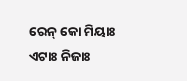ରେନ୍ କୋ ମିୟାଃ ଏଟାଃ ନିଜାଃ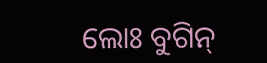ଲୋଃ ବୁଗିନ୍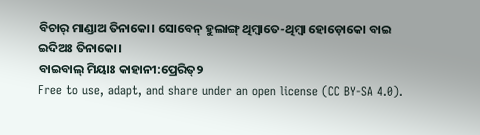ବିଚାର୍ ମାଣ୍ଡାଅ ତିନାକୋ। ସୋବେନ୍ ହୁଲାଙ୍ଗ୍ ଥିମ୍ବାତେ-ଥିମ୍ବା ହୋଡ଼ୋକୋ ବାଇ ଇଦିଅଃ ତିନାକୋ।
ବାଇବାଲ୍ ମିୟାଃ କାହାନୀ:ପ୍ରେରିତ୍୨
Free to use, adapt, and share under an open license (CC BY-SA 4.0).